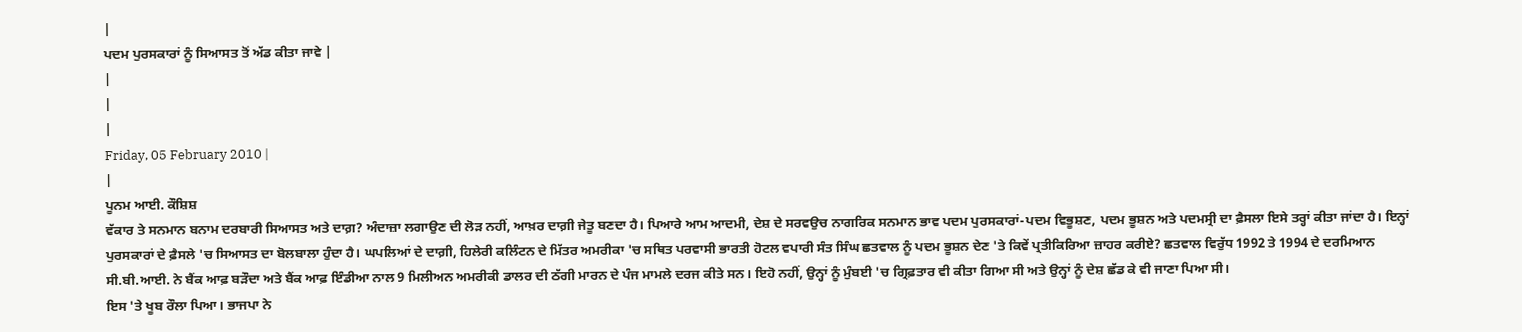|
ਪਦਮ ਪੁਰਸਕਾਰਾਂ ਨੂੰ ਸਿਆਸਤ ਤੋਂ ਅੱਡ ਕੀਤਾ ਜਾਵੇ |
|
|
|
Friday, 05 February 2010 |
|
ਪੂਨਮ ਆਈ. ਕੌਸ਼ਿਸ਼
ਵੱਕਾਰ ਤੇ ਸਨਮਾਨ ਬਨਾਮ ਦਰਬਾਰੀ ਸਿਆਸਤ ਅਤੇ ਦਾਗ਼? ਅੰਦਾਜ਼ਾ ਲਗਾਉਣ ਦੀ ਲੋੜ ਨਹੀਂ, ਆਖ਼ਰ ਦਾਗ਼ੀ ਜੇਤੂ ਬਣਦਾ ਹੈ। ਪਿਆਰੇ ਆਮ ਆਦਮੀ, ਦੇਸ਼ ਦੇ ਸਰਵਉਚ ਨਾਗਰਿਕ ਸਨਮਾਨ ਭਾਵ ਪਦਮ ਪੁਰਸਕਾਰਾਂ-ਪਦਮ ਵਿਭੂਸ਼ਣ, ਪਦਮ ਭੂਸ਼ਨ ਅਤੇ ਪਦਮਸ੍ਰੀ ਦਾ ਫ਼ੈਸਲਾ ਇਸੇ ਤਰ੍ਹਾਂ ਕੀਤਾ ਜਾਂਦਾ ਹੈ। ਇਨ੍ਹਾਂ ਪੁਰਸਕਾਰਾਂ ਦੇ ਫ਼ੈਸਲੇ 'ਚ ਸਿਆਸਤ ਦਾ ਬੋਲਬਾਲਾ ਹੁੰਦਾ ਹੈ। ਘਪਲਿਆਂ ਦੇ ਦਾਗ਼ੀ, ਹਿਲੇਰੀ ਕਲਿੰਟਨ ਦੇ ਮਿੱਤਰ ਅਮਰੀਕਾ 'ਚ ਸਥਿਤ ਪਰਵਾਸੀ ਭਾਰਤੀ ਹੋਟਲ ਵਪਾਰੀ ਸੰਤ ਸਿੰਘ ਛਤਵਾਲ ਨੂੰ ਪਦਮ ਭੂਸ਼ਨ ਦੇਣ 'ਤੇ ਕਿਵੇਂ ਪ੍ਰਤੀਕਿਰਿਆ ਜ਼ਾਹਰ ਕਰੀਏ? ਛਤਵਾਲ ਵਿਰੁੱਧ 1992 ਤੇ 1994 ਦੇ ਦਰਮਿਆਨ ਸੀ.ਬੀ.ਆਈ. ਨੇ ਬੈਂਕ ਆਫ਼ ਬੜੌਦਾ ਅਤੇ ਬੈਂਕ ਆਫ਼ ਇੰਡੀਆ ਨਾਲ 9 ਮਿਲੀਅਨ ਅਮਰੀਕੀ ਡਾਲਰ ਦੀ ਠੱਗੀ ਮਾਰਨ ਦੇ ਪੰਜ ਮਾਮਲੇ ਦਰਜ ਕੀਤੇ ਸਨ। ਇਹੋ ਨਹੀਂ, ਉਨ੍ਹਾਂ ਨੂੰ ਮੁੰਬਈ 'ਚ ਗ੍ਰਿਫ਼ਤਾਰ ਵੀ ਕੀਤਾ ਗਿਆ ਸੀ ਅਤੇ ਉਨ੍ਹਾਂ ਨੂੰ ਦੇਸ਼ ਛੱਡ ਕੇ ਵੀ ਜਾਣਾ ਪਿਆ ਸੀ।
ਇਸ 'ਤੇ ਖੂਬ ਰੌਲਾ ਪਿਆ। ਭਾਜਪਾ ਨੇ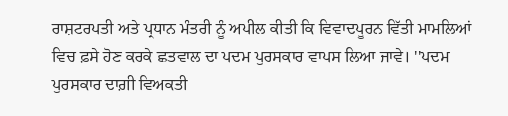ਰਾਸ਼ਟਰਪਤੀ ਅਤੇ ਪ੍ਰਧਾਨ ਮੰਤਰੀ ਨੂੰ ਅਪੀਲ ਕੀਤੀ ਕਿ ਵਿਵਾਦਪੂਰਨ ਵਿੱਤੀ ਮਾਮਲਿਆਂ ਵਿਚ ਫ਼ਸੇ ਹੋਣ ਕਰਕੇ ਛਤਵਾਲ ਦਾ ਪਦਮ ਪੁਰਸਕਾਰ ਵਾਪਸ ਲਿਆ ਜਾਵੇ। ''ਪਦਮ ਪੁਰਸਕਾਰ ਦਾਗ਼ੀ ਵਿਅਕਤੀ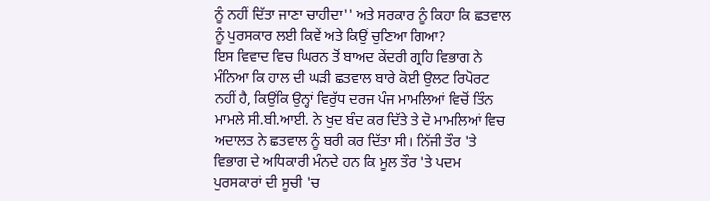ਨੂੰ ਨਹੀਂ ਦਿੱਤਾ ਜਾਣਾ ਚਾਹੀਦਾ'' ਅਤੇ ਸਰਕਾਰ ਨੂੰ ਕਿਹਾ ਕਿ ਛਤਵਾਲ ਨੂੰ ਪੁਰਸਕਾਰ ਲਈ ਕਿਵੇਂ ਅਤੇ ਕਿਉਂ ਚੁਣਿਆ ਗਿਆ?
ਇਸ ਵਿਵਾਦ ਵਿਚ ਘਿਰਨ ਤੋਂ ਬਾਅਦ ਕੇਂਦਰੀ ਗ੍ਰਹਿ ਵਿਭਾਗ ਨੇ ਮੰਨਿਆ ਕਿ ਹਾਲ ਦੀ ਘੜੀ ਛਤਵਾਲ ਬਾਰੇ ਕੋਈ ਉਲਟ ਰਿਪੋਰਟ ਨਹੀਂ ਹੈ, ਕਿਉਂਕਿ ਉਨ੍ਹਾਂ ਵਿਰੁੱਧ ਦਰਜ ਪੰਜ ਮਾਮਲਿਆਂ ਵਿਚੋਂ ਤਿੰਨ
ਮਾਮਲੇ ਸੀ.ਬੀ.ਆਈ. ਨੇ ਖੁਦ ਬੰਦ ਕਰ ਦਿੱਤੇ ਤੇ ਦੋ ਮਾਮਲਿਆਂ ਵਿਚ ਅਦਾਲਤ ਨੇ ਛਤਵਾਲ ਨੂੰ ਬਰੀ ਕਰ ਦਿੱਤਾ ਸੀ। ਨਿੱਜੀ ਤੌਰ 'ਤੇ ਵਿਭਾਗ ਦੇ ਅਧਿਕਾਰੀ ਮੰਨਦੇ ਹਨ ਕਿ ਮੂਲ ਤੌਰ 'ਤੇ ਪਦਮ ਪੁਰਸਕਾਰਾਂ ਦੀ ਸੂਚੀ 'ਚ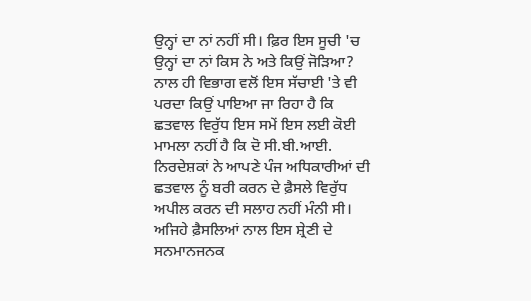ਉਨ੍ਹਾਂ ਦਾ ਨਾਂ ਨਹੀਂ ਸੀ। ਫ਼ਿਰ ਇਸ ਸੂਚੀ 'ਚ ਉਨ੍ਹਾਂ ਦਾ ਨਾਂ ਕਿਸ ਨੇ ਅਤੇ ਕਿਉਂ ਜੋੜਿਆ? ਨਾਲ ਹੀ ਵਿਭਾਗ ਵਲੋਂ ਇਸ ਸੱਚਾਈ 'ਤੇ ਵੀ ਪਰਦਾ ਕਿਉਂ ਪਾਇਆ ਜਾ ਰਿਹਾ ਹੈ ਕਿ ਛਤਵਾਲ ਵਿਰੁੱਧ ਇਸ ਸਮੇਂ ਇਸ ਲਈ ਕੋਈ ਮਾਮਲਾ ਨਹੀਂ ਹੈ ਕਿ ਦੋ ਸੀ.ਬੀ.ਆਈ. ਨਿਰਦੇਸ਼ਕਾਂ ਨੇ ਆਪਣੇ ਪੰਜ ਅਧਿਕਾਰੀਆਂ ਦੀ ਛਤਵਾਲ ਨੂੰ ਬਰੀ ਕਰਨ ਦੇ ਫ਼ੈਸਲੇ ਵਿਰੁੱਧ ਅਪੀਲ ਕਰਨ ਦੀ ਸਲਾਹ ਨਹੀਂ ਮੰਨੀ ਸੀ।
ਅਜਿਹੇ ਫ਼ੈਸਲਿਆਂ ਨਾਲ ਇਸ ਸ਼੍ਰੇਣੀ ਦੇ ਸਨਮਾਨਜਨਕ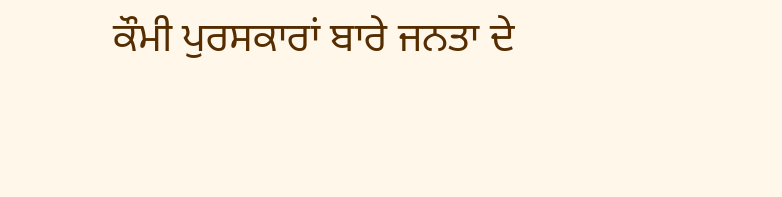ਕੌਮੀ ਪੁਰਸਕਾਰਾਂ ਬਾਰੇ ਜਨਤਾ ਦੇ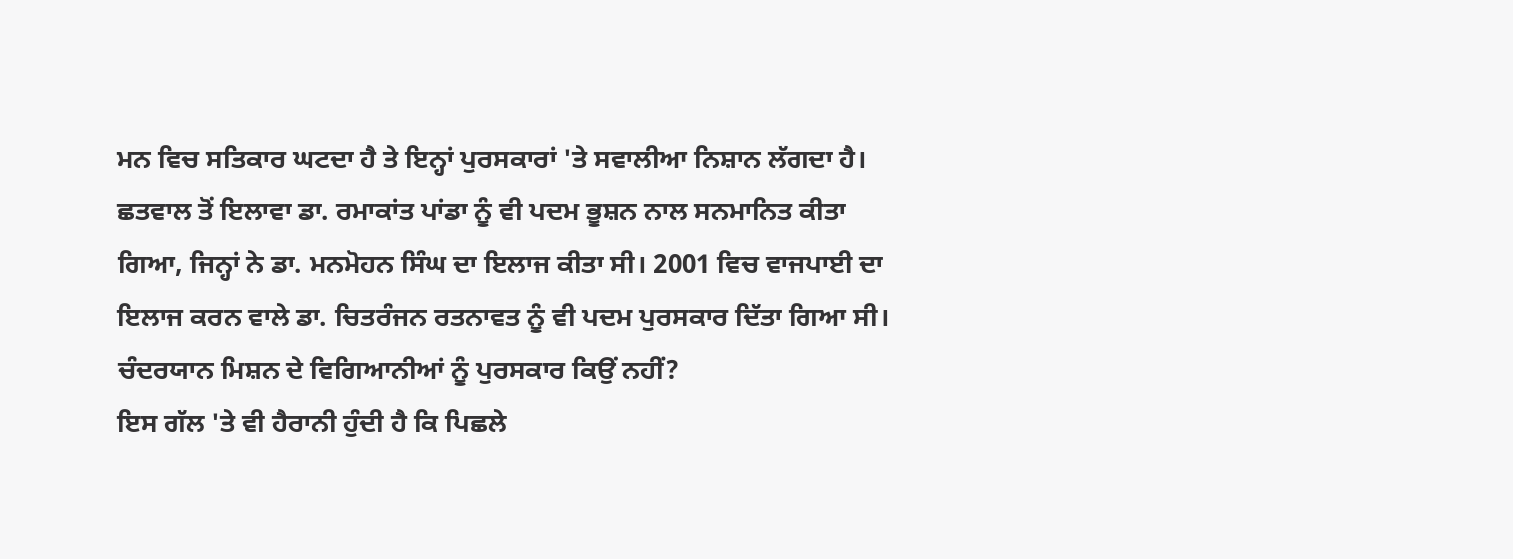ਮਨ ਵਿਚ ਸਤਿਕਾਰ ਘਟਦਾ ਹੈ ਤੇ ਇਨ੍ਹਾਂ ਪੁਰਸਕਾਰਾਂ 'ਤੇ ਸਵਾਲੀਆ ਨਿਸ਼ਾਨ ਲੱਗਦਾ ਹੈ। ਛਤਵਾਲ ਤੋਂ ਇਲਾਵਾ ਡਾ. ਰਮਾਕਾਂਤ ਪਾਂਡਾ ਨੂੰ ਵੀ ਪਦਮ ਭੂਸ਼ਨ ਨਾਲ ਸਨਮਾਨਿਤ ਕੀਤਾ ਗਿਆ, ਜਿਨ੍ਹਾਂ ਨੇ ਡਾ. ਮਨਮੋਹਨ ਸਿੰਘ ਦਾ ਇਲਾਜ ਕੀਤਾ ਸੀ। 2001 ਵਿਚ ਵਾਜਪਾਈ ਦਾ ਇਲਾਜ ਕਰਨ ਵਾਲੇ ਡਾ. ਚਿਤਰੰਜਨ ਰਤਨਾਵਤ ਨੂੰ ਵੀ ਪਦਮ ਪੁਰਸਕਾਰ ਦਿੱਤਾ ਗਿਆ ਸੀ।
ਚੰਦਰਯਾਨ ਮਿਸ਼ਨ ਦੇ ਵਿਗਿਆਨੀਆਂ ਨੂੰ ਪੁਰਸਕਾਰ ਕਿਉਂ ਨਹੀਂ?
ਇਸ ਗੱਲ 'ਤੇ ਵੀ ਹੈਰਾਨੀ ਹੁੰਦੀ ਹੈ ਕਿ ਪਿਛਲੇ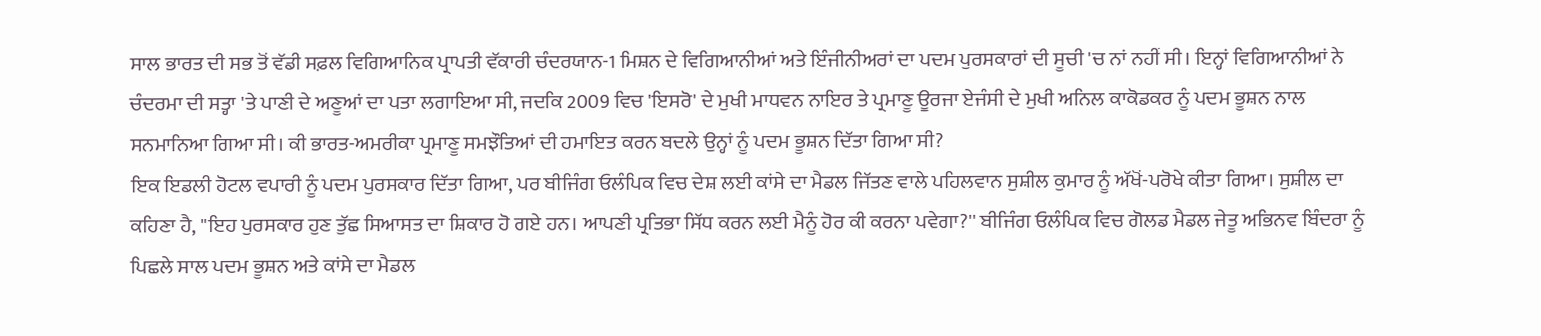ਸਾਲ ਭਾਰਤ ਦੀ ਸਭ ਤੋਂ ਵੱਡੀ ਸਫ਼ਲ ਵਿਗਿਆਨਿਕ ਪ੍ਰਾਪਤੀ ਵੱਕਾਰੀ ਚੰਦਰਯਾਨ-1 ਮਿਸ਼ਨ ਦੇ ਵਿਗਿਆਨੀਆਂ ਅਤੇ ਇੰਜੀਨੀਅਰਾਂ ਦਾ ਪਦਮ ਪੁਰਸਕਾਰਾਂ ਦੀ ਸੂਚੀ 'ਚ ਨਾਂ ਨਹੀਂ ਸੀ। ਇਨ੍ਹਾਂ ਵਿਗਿਆਨੀਆਂ ਨੇ ਚੰਦਰਮਾ ਦੀ ਸਤ੍ਹਾ 'ਤੇ ਪਾਣੀ ਦੇ ਅਣੂਆਂ ਦਾ ਪਤਾ ਲਗਾਇਆ ਸੀ, ਜਦਕਿ 2009 ਵਿਚ 'ਇਸਰੋ' ਦੇ ਮੁਖੀ ਮਾਧਵਨ ਨਾਇਰ ਤੇ ਪ੍ਰਮਾਣੂ ਊਰਜਾ ਏਜੰਸੀ ਦੇ ਮੁਖੀ ਅਨਿਲ ਕਾਕੋਡਕਰ ਨੂੰ ਪਦਮ ਭੂਸ਼ਨ ਨਾਲ ਸਨਮਾਨਿਆ ਗਿਆ ਸੀ। ਕੀ ਭਾਰਤ-ਅਮਰੀਕਾ ਪ੍ਰਮਾਣੂ ਸਮਝੌਤਿਆਂ ਦੀ ਹਮਾਇਤ ਕਰਨ ਬਦਲੇ ਉਨ੍ਹਾਂ ਨੂੰ ਪਦਮ ਭੂਸ਼ਨ ਦਿੱਤਾ ਗਿਆ ਸੀ?
ਇਕ ਇਡਲੀ ਹੋਟਲ ਵਪਾਰੀ ਨੂੰ ਪਦਮ ਪੁਰਸਕਾਰ ਦਿੱਤਾ ਗਿਆ, ਪਰ ਬੀਜਿੰਗ ਓਲੰਪਿਕ ਵਿਚ ਦੇਸ਼ ਲਈ ਕਾਂਸੇ ਦਾ ਮੈਡਲ ਜਿੱਤਣ ਵਾਲੇ ਪਹਿਲਵਾਨ ਸੁਸ਼ੀਲ ਕੁਮਾਰ ਨੂੰ ਅੱਖੋਂ-ਪਰੋਖੇ ਕੀਤਾ ਗਿਆ। ਸੁਸ਼ੀਲ ਦਾ ਕਹਿਣਾ ਹੈ, ''ਇਹ ਪੁਰਸਕਾਰ ਹੁਣ ਤੁੱਛ ਸਿਆਸਤ ਦਾ ਸ਼ਿਕਾਰ ਹੋ ਗਏ ਹਨ। ਆਪਣੀ ਪ੍ਰਤਿਭਾ ਸਿੱਧ ਕਰਨ ਲਈ ਮੈਨੂੰ ਹੋਰ ਕੀ ਕਰਨਾ ਪਵੇਗਾ?'' ਬੀਜਿੰਗ ਓਲੰਪਿਕ ਵਿਚ ਗੋਲਡ ਮੈਡਲ ਜੇਤੂ ਅਭਿਨਵ ਬਿੰਦਰਾ ਨੂੰ ਪਿਛਲੇ ਸਾਲ ਪਦਮ ਭੂਸ਼ਨ ਅਤੇ ਕਾਂਸੇ ਦਾ ਮੈਡਲ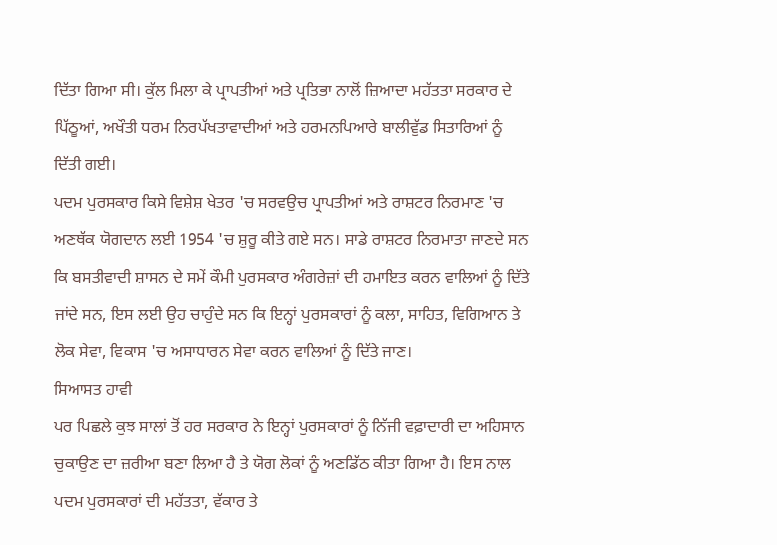ਦਿੱਤਾ ਗਿਆ ਸੀ। ਕੁੱਲ ਮਿਲਾ ਕੇ ਪ੍ਰਾਪਤੀਆਂ ਅਤੇ ਪ੍ਰਤਿਭਾ ਨਾਲੋਂ ਜ਼ਿਆਦਾ ਮਹੱਤਤਾ ਸਰਕਾਰ ਦੇ ਪਿੱਠੂਆਂ, ਅਖੌਤੀ ਧਰਮ ਨਿਰਪੱਖਤਾਵਾਦੀਆਂ ਅਤੇ ਹਰਮਨਪਿਆਰੇ ਬਾਲੀਵੁੱਡ ਸਿਤਾਰਿਆਂ ਨੂੰ ਦਿੱਤੀ ਗਈ।
ਪਦਮ ਪੁਰਸਕਾਰ ਕਿਸੇ ਵਿਸ਼ੇਸ਼ ਖੇਤਰ 'ਚ ਸਰਵਉਚ ਪ੍ਰਾਪਤੀਆਂ ਅਤੇ ਰਾਸ਼ਟਰ ਨਿਰਮਾਣ 'ਚ ਅਣਥੱਕ ਯੋਗਦਾਨ ਲਈ 1954 'ਚ ਸ਼ੁਰੂ ਕੀਤੇ ਗਏ ਸਨ। ਸਾਡੇ ਰਾਸ਼ਟਰ ਨਿਰਮਾਤਾ ਜਾਣਦੇ ਸਨ ਕਿ ਬਸਤੀਵਾਦੀ ਸ਼ਾਸਨ ਦੇ ਸਮੇਂ ਕੌਮੀ ਪੁਰਸਕਾਰ ਅੰਗਰੇਜ਼ਾਂ ਦੀ ਹਮਾਇਤ ਕਰਨ ਵਾਲਿਆਂ ਨੂੰ ਦਿੱਤੇ ਜਾਂਦੇ ਸਨ, ਇਸ ਲਈ ਉਹ ਚਾਹੁੰਦੇ ਸਨ ਕਿ ਇਨ੍ਹਾਂ ਪੁਰਸਕਾਰਾਂ ਨੂੰ ਕਲਾ, ਸਾਹਿਤ, ਵਿਗਿਆਨ ਤੇ ਲੋਕ ਸੇਵਾ, ਵਿਕਾਸ 'ਚ ਅਸਾਧਾਰਨ ਸੇਵਾ ਕਰਨ ਵਾਲਿਆਂ ਨੂੰ ਦਿੱਤੇ ਜਾਣ।
ਸਿਆਸਤ ਹਾਵੀ
ਪਰ ਪਿਛਲੇ ਕੁਝ ਸਾਲਾਂ ਤੋਂ ਹਰ ਸਰਕਾਰ ਨੇ ਇਨ੍ਹਾਂ ਪੁਰਸਕਾਰਾਂ ਨੂੰ ਨਿੱਜੀ ਵਫ਼ਾਦਾਰੀ ਦਾ ਅਹਿਸਾਨ ਚੁਕਾਉਣ ਦਾ ਜ਼ਰੀਆ ਬਣਾ ਲਿਆ ਹੈ ਤੇ ਯੋਗ ਲੋਕਾਂ ਨੂੰ ਅਣਡਿੱਠ ਕੀਤਾ ਗਿਆ ਹੈ। ਇਸ ਨਾਲ ਪਦਮ ਪੁਰਸਕਾਰਾਂ ਦੀ ਮਹੱਤਤਾ, ਵੱਕਾਰ ਤੇ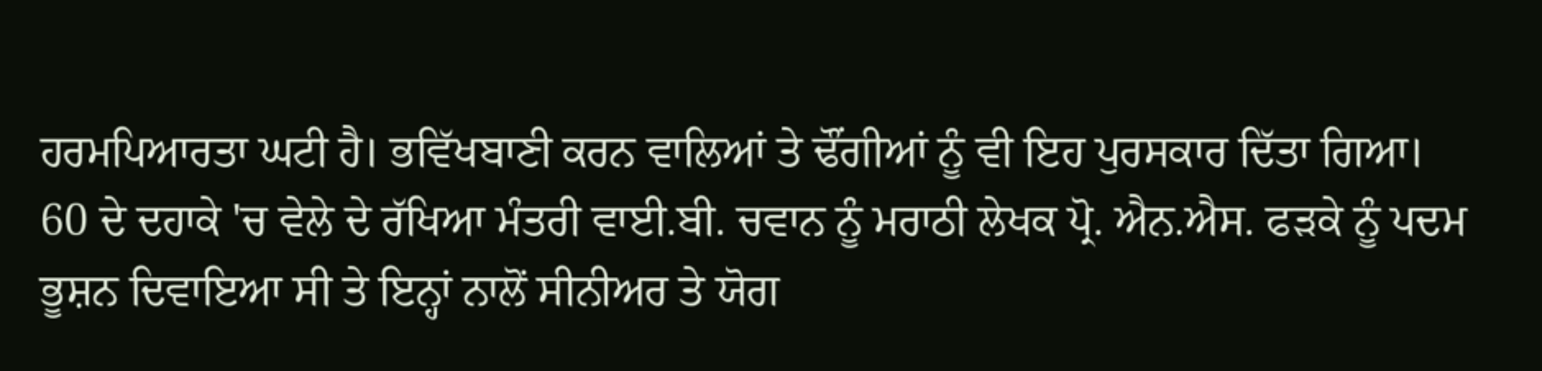ਹਰਮਪਿਆਰਤਾ ਘਟੀ ਹੈ। ਭਵਿੱਖਬਾਣੀ ਕਰਨ ਵਾਲਿਆਂ ਤੇ ਢੌਂਗੀਆਂ ਨੂੰ ਵੀ ਇਹ ਪੁਰਸਕਾਰ ਦਿੱਤਾ ਗਿਆ।
60 ਦੇ ਦਹਾਕੇ 'ਚ ਵੇਲੇ ਦੇ ਰੱਖਿਆ ਮੰਤਰੀ ਵਾਈ.ਬੀ. ਚਵਾਨ ਨੂੰ ਮਰਾਠੀ ਲੇਖਕ ਪ੍ਰੋ. ਐਨ.ਐਸ. ਫੜਕੇ ਨੂੰ ਪਦਮ ਭੂਸ਼ਨ ਦਿਵਾਇਆ ਸੀ ਤੇ ਇਨ੍ਹਾਂ ਨਾਲੋਂ ਸੀਨੀਅਰ ਤੇ ਯੋਗ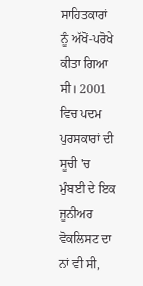ਸਾਹਿਤਕਾਰਾਂ ਨੂੰ ਅੱਖੋਂ-ਪਰੋਖੇ ਕੀਤਾ ਗਿਆ ਸੀ। 2001 ਵਿਚ ਪਦਮ ਪੁਰਸਕਾਰਾਂ ਦੀ ਸੂਚੀ 'ਚ ਮੁੰਬਈ ਦੇ ਇਕ ਜੂਨੀਅਰ ਵੋਕਲਿਸਟ ਦਾ ਨਾਂ ਵੀ ਸੀ,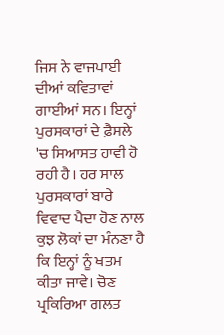ਜਿਸ ਨੇ ਵਾਜਪਾਈ ਦੀਆਂ ਕਵਿਤਾਵਾਂ ਗਾਈਆਂ ਸਨ। ਇਨ੍ਹਾਂ ਪੁਰਸਕਾਰਾਂ ਦੇ ਫ਼ੈਸਲੇ 'ਚ ਸਿਆਸਤ ਹਾਵੀ ਹੋ ਰਹੀ ਹੈ। ਹਰ ਸਾਲ ਪੁਰਸਕਾਰਾਂ ਬਾਰੇ ਵਿਵਾਦ ਪੈਦਾ ਹੋਣ ਨਾਲ ਕੁਝ ਲੋਕਾਂ ਦਾ ਮੰਨਣਾ ਹੈ ਕਿ ਇਨ੍ਹਾਂ ਨੂੰ ਖਤਮ ਕੀਤਾ ਜਾਵੇ। ਚੋਣ ਪ੍ਰਕਿਰਿਆ ਗਲਤ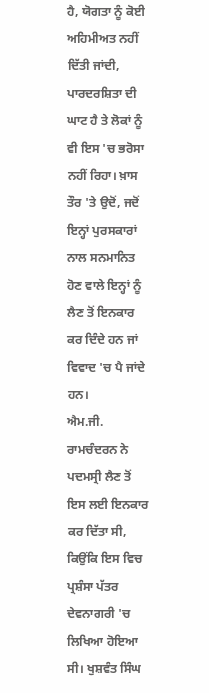ਹੈ, ਯੋਗਤਾ ਨੂੰ ਕੋਈ ਅਹਿਮੀਅਤ ਨਹੀਂ ਦਿੱਤੀ ਜਾਂਦੀ, ਪਾਰਦਰਸ਼ਿਤਾ ਦੀ ਘਾਟ ਹੈ ਤੇ ਲੋਕਾਂ ਨੂੰ ਵੀ ਇਸ 'ਚ ਭਰੋਸਾ ਨਹੀਂ ਰਿਹਾ। ਖ਼ਾਸ ਤੌਰ 'ਤੇ ਉਦੋਂ, ਜਦੋਂ ਇਨ੍ਹਾਂ ਪੁਰਸਕਾਰਾਂ ਨਾਲ ਸਨਮਾਨਿਤ ਹੋਣ ਵਾਲੇ ਇਨ੍ਹਾਂ ਨੂੰ ਲੈਣ ਤੋਂ ਇਨਕਾਰ ਕਰ ਦਿੰਦੇ ਹਨ ਜਾਂ ਵਿਵਾਦ 'ਚ ਪੈ ਜਾਂਦੇ ਹਨ।
ਐਮ.ਜੀ. ਰਾਮਚੰਦਰਨ ਨੇ ਪਦਮਸ੍ਰੀ ਲੈਣ ਤੋਂ ਇਸ ਲਈ ਇਨਕਾਰ ਕਰ ਦਿੱਤਾ ਸੀ, ਕਿਉਂਕਿ ਇਸ ਵਿਚ ਪ੍ਰਸ਼ੰਸਾ ਪੱਤਰ ਦੇਵਨਾਗਰੀ 'ਚ ਲਿਖਿਆ ਹੋਇਆ ਸੀ। ਖੁਸ਼ਵੰਤ ਸਿੰਘ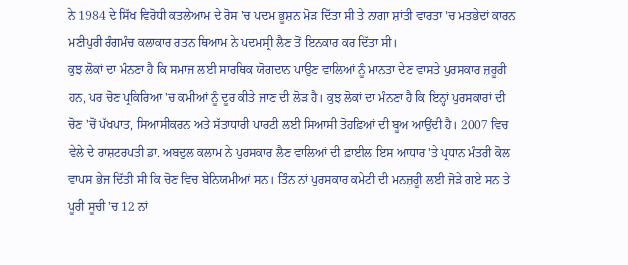ਨੇ 1984 ਦੇ ਸਿੱਖ ਵਿਰੋਧੀ ਕਤਲੇਆਮ ਦੇ ਰੋਸ 'ਚ ਪਦਮ ਭੂਸ਼ਨ ਮੋੜ ਦਿੱਤਾ ਸੀ ਤੇ ਨਾਗਾ ਸ਼ਾਂਤੀ ਵਾਰਤਾ 'ਚ ਮਤਭੇਦਾਂ ਕਾਰਨ ਮਣੀਪੁਰੀ ਰੰਗਮੰਚ ਕਲਾਕਾਰ ਰਤਨ ਥਿਆਮ ਨੇ ਪਦਮਸ੍ਰੀ ਲੈਣ ਤੋਂ ਇਨਕਾਰ ਕਰ ਦਿੱਤਾ ਸੀ।
ਕੁਝ ਲੋਕਾਂ ਦਾ ਮੰਨਣਾ ਹੈ ਕਿ ਸਮਾਜ ਲਈ ਸਾਰਥਿਕ ਯੋਗਦਾਨ ਪਾਉਣ ਵਾਲਿਆਂ ਨੂੰ ਮਾਨਤਾ ਦੇਣ ਵਾਸਤੇ ਪੁਰਸਕਾਰ ਜ਼ਰੂਰੀ ਹਨ, ਪਰ ਚੋਣ ਪ੍ਰਕਿਰਿਆ 'ਚ ਕਮੀਆਂ ਨੂੰ ਦੂਰ ਕੀਤੇ ਜਾਣ ਦੀ ਲੋੜ ਹੈ। ਕੁਝ ਲੋਕਾਂ ਦਾ ਮੰਨਣਾ ਹੈ ਕਿ ਇਨ੍ਹਾਂ ਪੁਰਸਕਾਰਾਂ ਦੀ ਚੋਣ 'ਚੋਂ ਪੱਖਪਾਤ, ਸਿਆਸੀਕਰਨ ਅਤੇ ਸੱਤਾਧਾਰੀ ਪਾਰਟੀ ਲਈ ਸਿਆਸੀ ਤੋਹਫ਼ਿਆਂ ਦੀ ਬੂਅ ਆਉਂਦੀ ਹੈ। 2007 ਵਿਚ ਵੇਲੇ ਦੇ ਰਾਸ਼ਟਰਪਤੀ ਡਾ. ਅਬਦੁਲ ਕਲਾਮ ਨੇ ਪੁਰਸਕਾਰ ਲੈਣ ਵਾਲਿਆਂ ਦੀ ਫ਼ਾਈਲ ਇਸ ਆਧਾਰ 'ਤੇ ਪ੍ਰਧਾਨ ਮੰਤਰੀ ਕੋਲ ਵਾਪਸ ਭੇਜ ਦਿੱਤੀ ਸੀ ਕਿ ਚੋਣ ਵਿਚ ਬੇਨਿਯਮੀਆਂ ਸਨ। ਤਿੰਨ ਨਾਂ ਪੁਰਸਕਾਰ ਕਮੇਟੀ ਦੀ ਮਨਜ਼ਰੂੀ ਲਈ ਜੋੜੇ ਗਏ ਸਨ ਤੇ ਪੂਰੀ ਸੂਚੀ 'ਚ 12 ਨਾਂ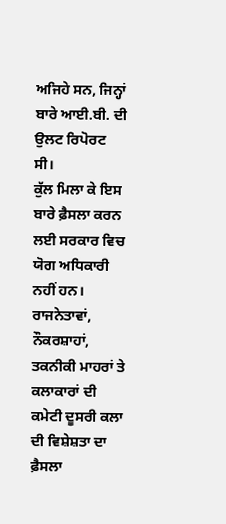ਅਜਿਹੇ ਸਨ, ਜਿਨ੍ਹਾਂ ਬਾਰੇ ਆਈ.ਬੀ. ਦੀ ਉਲਟ ਰਿਪੋਰਟ ਸੀ।
ਕੁੱਲ ਮਿਲਾ ਕੇ ਇਸ ਬਾਰੇ ਫ਼ੈਸਲਾ ਕਰਨ ਲਈ ਸਰਕਾਰ ਵਿਚ ਯੋਗ ਅਧਿਕਾਰੀ ਨਹੀਂ ਹਨ। ਰਾਜਨੇਤਾਵਾਂ, ਨੌਕਰਸ਼ਾਹਾਂ, ਤਕਨੀਕੀ ਮਾਹਰਾਂ ਤੇ ਕਲਾਕਾਰਾਂ ਦੀ ਕਮੇਟੀ ਦੂਸਰੀ ਕਲਾ ਦੀ ਵਿਸ਼ੇਸ਼ਤਾ ਦਾ ਫ਼ੈਸਲਾ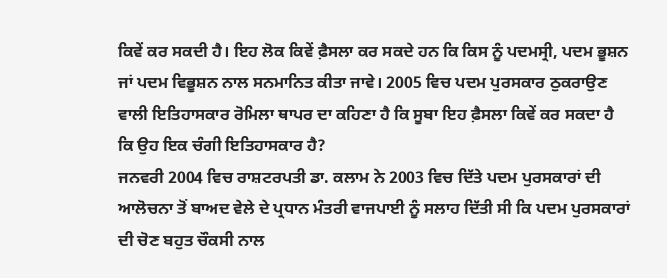ਕਿਵੇਂ ਕਰ ਸਕਦੀ ਹੈ। ਇਹ ਲੋਕ ਕਿਵੇਂ ਫ਼ੈਸਲਾ ਕਰ ਸਕਦੇ ਹਨ ਕਿ ਕਿਸ ਨੂੰ ਪਦਮਸ੍ਰੀ, ਪਦਮ ਭੂਸ਼ਨ ਜਾਂ ਪਦਮ ਵਿਭੂਸ਼ਨ ਨਾਲ ਸਨਮਾਨਿਤ ਕੀਤਾ ਜਾਵੇ। 2005 ਵਿਚ ਪਦਮ ਪੁਰਸਕਾਰ ਠੁਕਰਾਉਣ ਵਾਲੀ ਇਤਿਹਾਸਕਾਰ ਰੋਮਿਲਾ ਥਾਪਰ ਦਾ ਕਹਿਣਾ ਹੈ ਕਿ ਸੂਬਾ ਇਹ ਫ਼ੈਸਲਾ ਕਿਵੇਂ ਕਰ ਸਕਦਾ ਹੈ ਕਿ ਉਹ ਇਕ ਚੰਗੀ ਇਤਿਹਾਸਕਾਰ ਹੈ?
ਜਨਵਰੀ 2004 ਵਿਚ ਰਾਸ਼ਟਰਪਤੀ ਡਾ. ਕਲਾਮ ਨੇ 2003 ਵਿਚ ਦਿੱਤੇ ਪਦਮ ਪੁਰਸਕਾਰਾਂ ਦੀ ਆਲੋਚਨਾ ਤੋਂ ਬਾਅਦ ਵੇਲੇ ਦੇ ਪ੍ਰਧਾਨ ਮੰਤਰੀ ਵਾਜਪਾਈ ਨੂੰ ਸਲਾਹ ਦਿੱਤੀ ਸੀ ਕਿ ਪਦਮ ਪੁਰਸਕਾਰਾਂ ਦੀ ਚੋਣ ਬਹੁਤ ਚੌਕਸੀ ਨਾਲ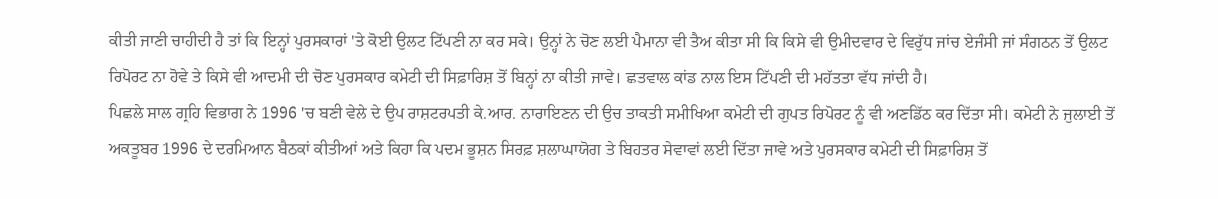ਕੀਤੀ ਜਾਣੀ ਚਾਹੀਦੀ ਹੈ ਤਾਂ ਕਿ ਇਨ੍ਹਾਂ ਪੁਰਸਕਾਰਾਂ 'ਤੇ ਕੋਈ ਉਲਟ ਟਿੱਪਣੀ ਨਾ ਕਰ ਸਕੇ। ਉਨ੍ਹਾਂ ਨੇ ਚੋਣ ਲਈ ਪੈਮਾਨਾ ਵੀ ਤੈਅ ਕੀਤਾ ਸੀ ਕਿ ਕਿਸੇ ਵੀ ਉਮੀਦਵਾਰ ਦੇ ਵਿਰੁੱਧ ਜਾਂਚ ਏਜੰਸੀ ਜਾਂ ਸੰਗਠਨ ਤੋਂ ਉਲਟ ਰਿਪੋਰਟ ਨਾ ਹੋਵੇ ਤੇ ਕਿਸੇ ਵੀ ਆਦਮੀ ਦੀ ਚੋਣ ਪੁਰਸਕਾਰ ਕਮੇਟੀ ਦੀ ਸਿਫ਼ਾਰਿਸ਼ ਤੋਂ ਬਿਨ੍ਹਾਂ ਨਾ ਕੀਤੀ ਜਾਵੇ। ਛਤਵਾਲ ਕਾਂਡ ਨਾਲ ਇਸ ਟਿੱਪਣੀ ਦੀ ਮਹੱਤਤਾ ਵੱਧ ਜਾਂਦੀ ਹੈ।
ਪਿਛਲੇ ਸਾਲ ਗ੍ਰਹਿ ਵਿਭਾਗ ਨੇ 1996 'ਚ ਬਣੀ ਵੇਲੇ ਦੇ ਉਪ ਰਾਸ਼ਟਰਪਤੀ ਕੇ.ਆਰ. ਨਾਰਾਇਣਨ ਦੀ ਉਚ ਤਾਕਤੀ ਸਮੀਖਿਆ ਕਮੇਟੀ ਦੀ ਗੁਪਤ ਰਿਪੋਰਟ ਨੂੰ ਵੀ ਅਣਡਿੱਠ ਕਰ ਦਿੱਤਾ ਸੀ। ਕਮੇਟੀ ਨੇ ਜੁਲਾਈ ਤੋਂ ਅਕਤੂਬਰ 1996 ਦੇ ਦਰਮਿਆਨ ਬੈਠਕਾਂ ਕੀਤੀਆਂ ਅਤੇ ਕਿਹਾ ਕਿ ਪਦਮ ਭੂਸ਼ਨ ਸਿਰਫ਼ ਸ਼ਲਾਘਾਯੋਗ ਤੇ ਬਿਹਤਰ ਸੇਵਾਵਾਂ ਲਈ ਦਿੱਤਾ ਜਾਵੇ ਅਤੇ ਪੁਰਸਕਾਰ ਕਮੇਟੀ ਦੀ ਸਿਫ਼ਾਰਿਸ਼ ਤੋਂ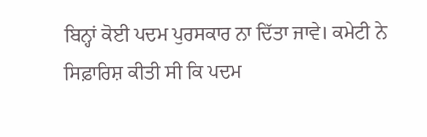ਬਿਨ੍ਹਾਂ ਕੋਈ ਪਦਮ ਪੁਰਸਕਾਰ ਨਾ ਦਿੱਤਾ ਜਾਵੇ। ਕਮੇਟੀ ਨੇ ਸਿਫ਼ਾਰਿਸ਼ ਕੀਤੀ ਸੀ ਕਿ ਪਦਮ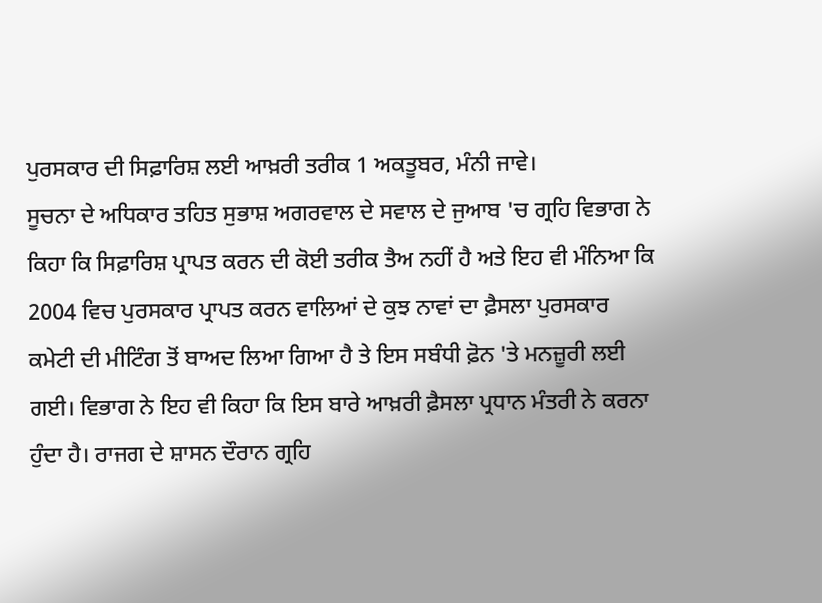ਪੁਰਸਕਾਰ ਦੀ ਸਿਫ਼ਾਰਿਸ਼ ਲਈ ਆਖ਼ਰੀ ਤਰੀਕ 1 ਅਕਤੂਬਰ, ਮੰਨੀ ਜਾਵੇ।
ਸੂਚਨਾ ਦੇ ਅਧਿਕਾਰ ਤਹਿਤ ਸੁਭਾਸ਼ ਅਗਰਵਾਲ ਦੇ ਸਵਾਲ ਦੇ ਜੁਆਬ 'ਚ ਗ੍ਰਹਿ ਵਿਭਾਗ ਨੇ ਕਿਹਾ ਕਿ ਸਿਫ਼ਾਰਿਸ਼ ਪ੍ਰਾਪਤ ਕਰਨ ਦੀ ਕੋਈ ਤਰੀਕ ਤੈਅ ਨਹੀਂ ਹੈ ਅਤੇ ਇਹ ਵੀ ਮੰਨਿਆ ਕਿ 2004 ਵਿਚ ਪੁਰਸਕਾਰ ਪ੍ਰਾਪਤ ਕਰਨ ਵਾਲਿਆਂ ਦੇ ਕੁਝ ਨਾਵਾਂ ਦਾ ਫ਼ੈਸਲਾ ਪੁਰਸਕਾਰ ਕਮੇਟੀ ਦੀ ਮੀਟਿੰਗ ਤੋਂ ਬਾਅਦ ਲਿਆ ਗਿਆ ਹੈ ਤੇ ਇਸ ਸਬੰਧੀ ਫ਼ੋਨ 'ਤੇ ਮਨਜ਼ੂਰੀ ਲਈ ਗਈ। ਵਿਭਾਗ ਨੇ ਇਹ ਵੀ ਕਿਹਾ ਕਿ ਇਸ ਬਾਰੇ ਆਖ਼ਰੀ ਫ਼ੈਸਲਾ ਪ੍ਰਧਾਨ ਮੰਤਰੀ ਨੇ ਕਰਨਾ ਹੁੰਦਾ ਹੈ। ਰਾਜਗ ਦੇ ਸ਼ਾਸਨ ਦੌਰਾਨ ਗ੍ਰਹਿ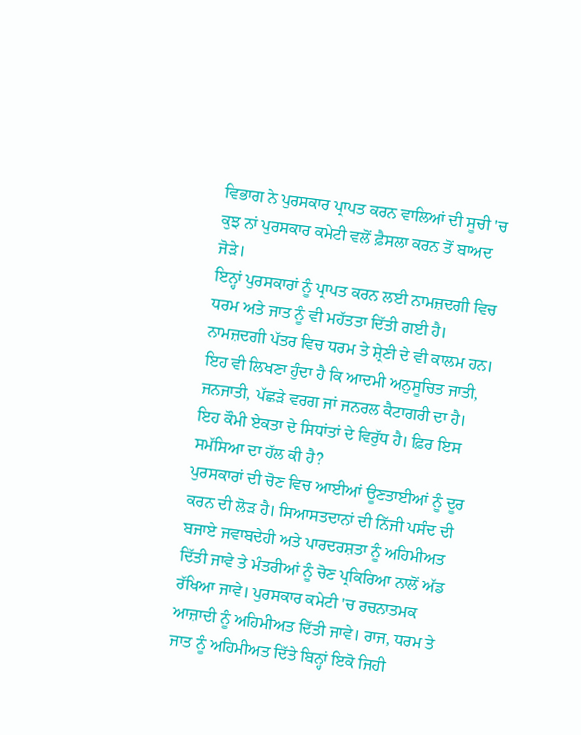ਵਿਭਾਗ ਨੇ ਪੁਰਸਕਾਰ ਪ੍ਰਾਪਤ ਕਰਨ ਵਾਲਿਆਂ ਦੀ ਸੂਚੀ 'ਚ ਕੁਝ ਨਾਂ ਪੁਰਸਕਾਰ ਕਮੇਟੀ ਵਲੋਂ ਫ਼ੈਸਲਾ ਕਰਨ ਤੋਂ ਬਾਅਦ ਜੋੜੇ।
ਇਨ੍ਹਾਂ ਪੁਰਸਕਾਰਾਂ ਨੂੰ ਪ੍ਰਾਪਤ ਕਰਨ ਲਈ ਨਾਮਜ਼ਦਗੀ ਵਿਚ ਧਰਮ ਅਤੇ ਜਾਤ ਨੂੰ ਵੀ ਮਹੱਤਤਾ ਦਿੱਤੀ ਗਈ ਹੈ। ਨਾਮਜ਼ਦਗੀ ਪੱਤਰ ਵਿਚ ਧਰਮ ਤੇ ਸ਼੍ਰੇਣੀ ਦੇ ਵੀ ਕਾਲਮ ਹਨ। ਇਹ ਵੀ ਲਿਖਣਾ ਹੁੰਦਾ ਹੈ ਕਿ ਆਦਮੀ ਅਨੁਸੂਚਿਤ ਜਾਤੀ, ਜਨਜਾਤੀ, ਪੱਛੜੇ ਵਰਗ ਜਾਂ ਜਨਰਲ ਕੈਟਾਗਰੀ ਦਾ ਹੈ। ਇਹ ਕੌਮੀ ਏਕਤਾ ਦੇ ਸਿਧਾਂਤਾਂ ਦੇ ਵਿਰੁੱਧ ਹੈ। ਫ਼ਿਰ ਇਸ ਸਮੱਸਿਆ ਦਾ ਹੱਲ ਕੀ ਹੈ?
ਪੁਰਸਕਾਰਾਂ ਦੀ ਚੋਣ ਵਿਚ ਆਈਆਂ ਊਣਤਾਈਆਂ ਨੂੰ ਦੂਰ ਕਰਨ ਦੀ ਲੋੜ ਹੈ। ਸਿਆਸਤਦਾਨਾਂ ਦੀ ਨਿੱਜੀ ਪਸੰਦ ਦੀ ਬਜਾਏ ਜਵਾਬਦੇਹੀ ਅਤੇ ਪਾਰਦਰਸ਼ਤਾ ਨੂੰ ਅਹਿਮੀਅਤ ਦਿੱਤੀ ਜਾਵੇ ਤੇ ਮੰਤਰੀਆਂ ਨੂੰ ਚੋਣ ਪ੍ਰਕਿਰਿਆ ਨਾਲੋਂ ਅੱਡ ਰੱਖਿਆ ਜਾਵੇ। ਪੁਰਸਕਾਰ ਕਮੇਟੀ 'ਚ ਰਚਨਾਤਮਕ ਆਜ਼ਾਦੀ ਨੂੰ ਅਹਿਮੀਅਤ ਦਿੱਤੀ ਜਾਵੇ। ਰਾਜ, ਧਰਮ ਤੇ ਜਾਤ ਨੂੰ ਅਹਿਮੀਅਤ ਦਿੱਤੇ ਬਿਨ੍ਹਾਂ ਇਕੋ ਜਿਹੀ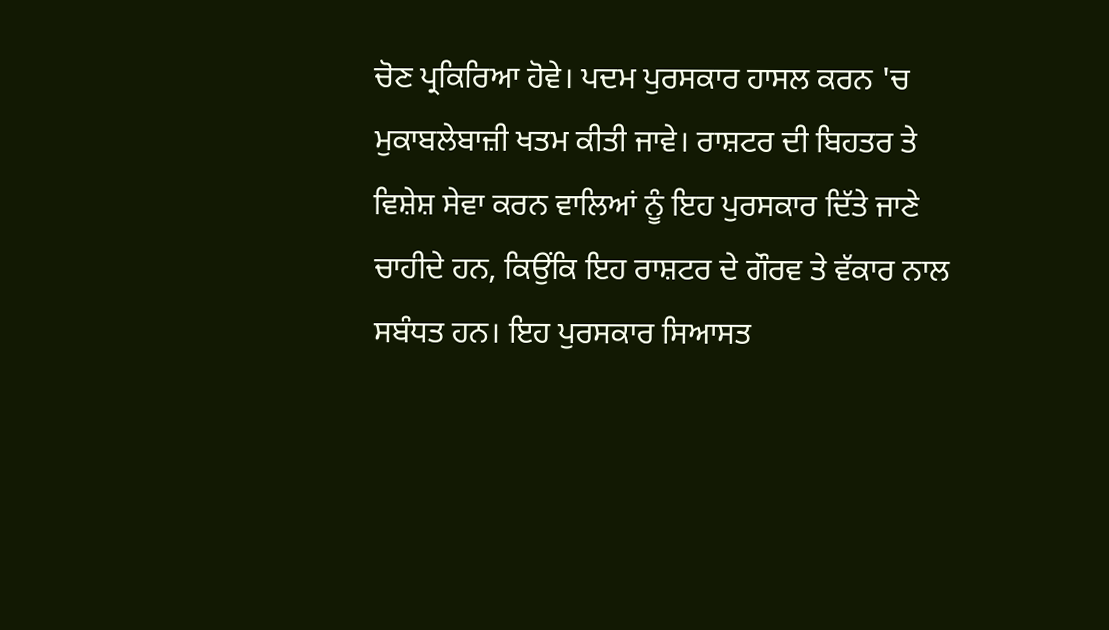ਚੋਣ ਪ੍ਰਕਿਰਿਆ ਹੋਵੇ। ਪਦਮ ਪੁਰਸਕਾਰ ਹਾਸਲ ਕਰਨ 'ਚ ਮੁਕਾਬਲੇਬਾਜ਼ੀ ਖਤਮ ਕੀਤੀ ਜਾਵੇ। ਰਾਸ਼ਟਰ ਦੀ ਬਿਹਤਰ ਤੇ ਵਿਸ਼ੇਸ਼ ਸੇਵਾ ਕਰਨ ਵਾਲਿਆਂ ਨੂੰ ਇਹ ਪੁਰਸਕਾਰ ਦਿੱਤੇ ਜਾਣੇ ਚਾਹੀਦੇ ਹਨ, ਕਿਉਂਕਿ ਇਹ ਰਾਸ਼ਟਰ ਦੇ ਗੌਰਵ ਤੇ ਵੱਕਾਰ ਨਾਲ ਸਬੰਧਤ ਹਨ। ਇਹ ਪੁਰਸਕਾਰ ਸਿਆਸਤ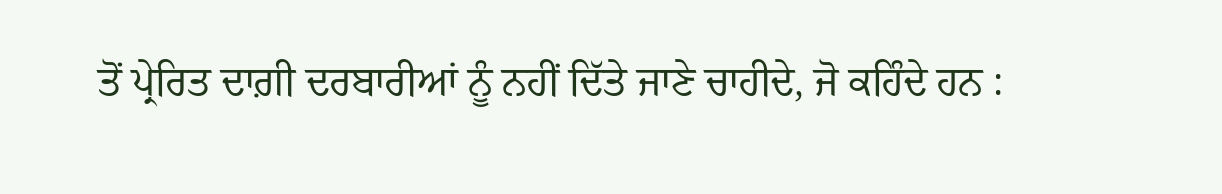ਤੋਂ ਪ੍ਰੇਰਿਤ ਦਾਗ਼ੀ ਦਰਬਾਰੀਆਂ ਨੂੰ ਨਹੀਂ ਦਿੱਤੇ ਜਾਣੇ ਚਾਹੀਦੇ, ਜੋ ਕਹਿੰਦੇ ਹਨ :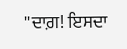''ਦਾਗ਼! ਇਸਦਾ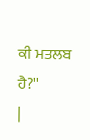ਕੀ ਮਤਲਬ ਹੈ?''
|